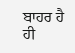ਬਾਹਰ ਹੈ ਹੀ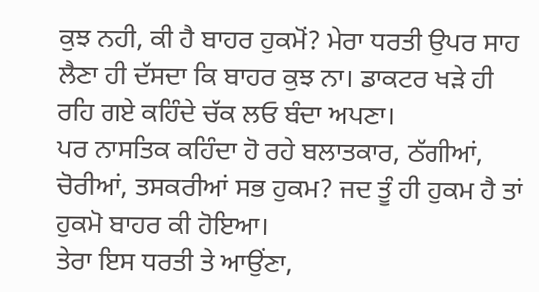ਕੁਝ ਨਹੀ, ਕੀ ਹੈ ਬਾਹਰ ਹੁਕਮੋਂ? ਮੇਰਾ ਧਰਤੀ ਉਪਰ ਸਾਹ ਲੈਣਾ ਹੀ ਦੱਸਦਾ ਕਿ ਬਾਹਰ ਕੁਝ ਨਾ। ਡਾਕਟਰ ਖੜੇ ਹੀ ਰਹਿ ਗਏ ਕਹਿੰਦੇ ਚੱਕ ਲਓ ਬੰਦਾ ਅਪਣਾ।
ਪਰ ਨਾਸਤਿਕ ਕਹਿੰਦਾ ਹੋ ਰਹੇ ਬਲਾਤਕਾਰ, ਠੱਗੀਆਂ, ਚੋਰੀਆਂ, ਤਸਕਰੀਆਂ ਸਭ ਹੁਕਮ? ਜਦ ਤੂੰ ਹੀ ਹੁਕਮ ਹੈ ਤਾਂ ਹੁਕਮੋ ਬਾਹਰ ਕੀ ਹੋਇਆ।
ਤੇਰਾ ਇਸ ਧਰਤੀ ਤੇ ਆਉਂਣਾ,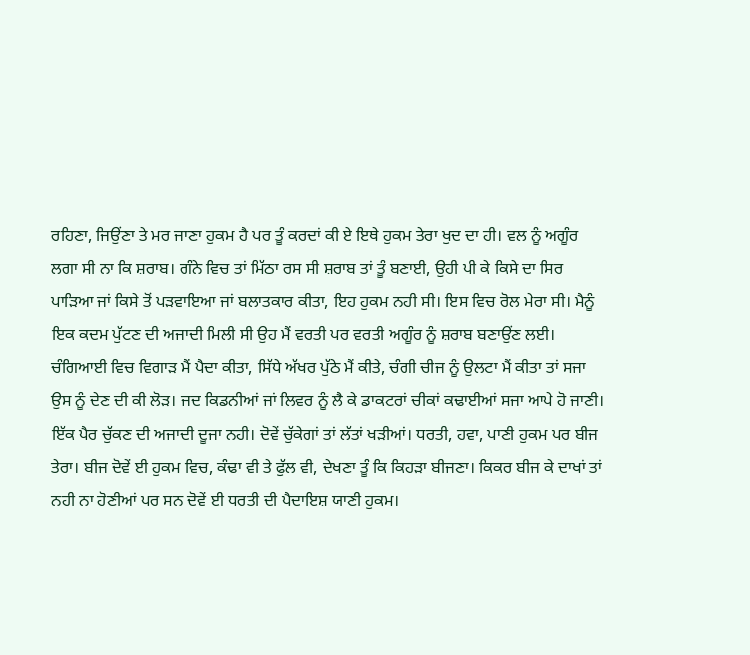ਰਹਿਣਾ, ਜਿਉਂਣਾ ਤੇ ਮਰ ਜਾਣਾ ਹੁਕਮ ਹੈ ਪਰ ਤੂੰ ਕਰਦਾਂ ਕੀ ਏ ਇਥੇ ਹੁਕਮ ਤੇਰਾ ਖੁਦ ਦਾ ਹੀ। ਵਲ ਨੂੰ ਅਗੂੰਰ ਲਗਾ ਸੀ ਨਾ ਕਿ ਸ਼ਰਾਬ। ਗੰਨੇ ਵਿਚ ਤਾਂ ਮਿੱਠਾ ਰਸ ਸੀ ਸ਼ਰਾਬ ਤਾਂ ਤੂੰ ਬਣਾਈ, ਉਹੀ ਪੀ ਕੇ ਕਿਸੇ ਦਾ ਸਿਰ ਪਾੜਿਆ ਜਾਂ ਕਿਸੇ ਤੋਂ ਪੜਵਾਇਆ ਜਾਂ ਬਲਾਤਕਾਰ ਕੀਤਾ, ਇਹ ਹੁਕਮ ਨਹੀ ਸੀ। ਇਸ ਵਿਚ ਰੋਲ ਮੇਰਾ ਸੀ। ਮੈਨੂੰ ਇਕ ਕਦਮ ਪੁੱਟਣ ਦੀ ਅਜਾਦੀ ਮਿਲੀ ਸੀ ਉਹ ਮੈਂ ਵਰਤੀ ਪਰ ਵਰਤੀ ਅਗੂੰਰ ਨੂੰ ਸ਼ਰਾਬ ਬਣਾਉਂਣ ਲਈ।
ਚੰਗਿਆਈ ਵਿਚ ਵਿਗਾੜ ਮੈਂ ਪੈਦਾ ਕੀਤਾ, ਸਿੱਧੇ ਅੱਖਰ ਪੁੱਠੇ ਮੈਂ ਕੀਤੇ, ਚੰਗੀ ਚੀਜ ਨੂੰ ਉਲਟਾ ਮੈਂ ਕੀਤਾ ਤਾਂ ਸਜਾ ਉਸ ਨੂੰ ਦੇਣ ਦੀ ਕੀ ਲੋੜ। ਜਦ ਕਿਡਨੀਆਂ ਜਾਂ ਲਿਵਰ ਨੂੰ ਲੈ ਕੇ ਡਾਕਟਰਾਂ ਚੀਕਾਂ ਕਢਾਈਆਂ ਸਜਾ ਆਪੇ ਹੋ ਜਾਣੀ।
ਇੱਕ ਪੈਰ ਚੁੱਕਣ ਦੀ ਅਜਾਦੀ ਦੂਜਾ ਨਹੀ। ਦੋਵੇਂ ਚੁੱਕੇਗਾਂ ਤਾਂ ਲੱਤਾਂ ਖੜੀਆਂ। ਧਰਤੀ, ਹਵਾ, ਪਾਣੀ ਹੁਕਮ ਪਰ ਬੀਜ ਤੇਰਾ। ਬੀਜ ਦੋਵੇਂ ਈ ਹੁਕਮ ਵਿਚ, ਕੰਢਾ ਵੀ ਤੇ ਫੁੱਲ ਵੀ, ਦੇਖਣਾ ਤੂੰ ਕਿ ਕਿਹੜਾ ਬੀਜਣਾ। ਕਿਕਰ ਬੀਜ ਕੇ ਦਾਖਾਂ ਤਾਂ ਨਹੀ ਨਾ ਹੋਣੀਆਂ ਪਰ ਸਨ ਦੋਵੇਂ ਈ ਧਰਤੀ ਦੀ ਪੈਦਾਇਸ਼ ਯਾਣੀ ਹੁਕਮ।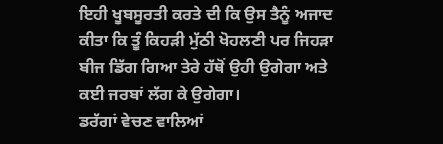ਇਹੀ ਖੂਬਸੂਰਤੀ ਕਰਤੇ ਦੀ ਕਿ ਉਸ ਤੈਨੂੰ ਅਜਾਦ ਕੀਤਾ ਕਿ ਤੂੰ ਕਿਹੜੀ ਮੁੱਠੀ ਖੋਹਲਣੀ ਪਰ ਜਿਹੜਾ ਬੀਜ ਡਿੱਗ ਗਿਆ ਤੇਰੇ ਹੱਥੋਂ ਉਹੀ ਉਗੇਗਾ ਅਤੇ ਕਈ ਜਰਬਾਂ ਲੱਗ ਕੇ ਉਗੇਗਾ।
ਡਰੱਗਾਂ ਵੇਚਣ ਵਾਲਿਆਂ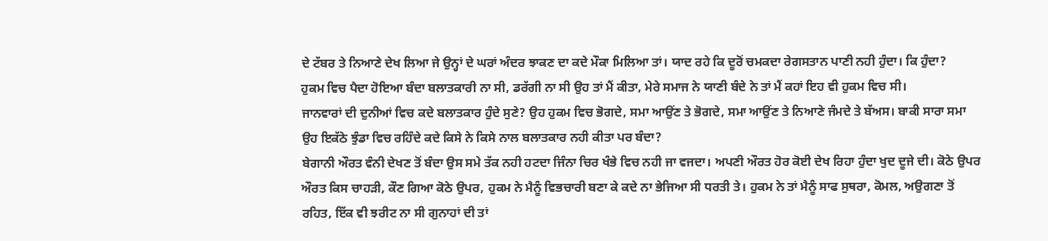ਦੇ ਟੱਬਰ ਤੇ ਨਿਆਣੇ ਦੇਖ ਲਿਆ ਜੇ ਉਨ੍ਹਾਂ ਦੇ ਘਰਾਂ ਅੰਦਰ ਝਾਕਣ ਦਾ ਕਦੇ ਮੌਕਾ ਮਿਲਿਆ ਤਾਂ। ਯਾਦ ਰਹੇ ਕਿ ਦੂਰੋਂ ਚਮਕਦਾ ਰੇਗਸਤਾਨ ਪਾਣੀ ਨਹੀ ਹੁੰਦਾ। ਕਿ ਹੁੰਦਾ?
ਹੁਕਮ ਵਿਚ ਪੈਦਾ ਹੋਇਆ ਬੰਦਾ ਬਲਾਤਕਾਰੀ ਨਾ ਸੀ, ਡਰੱਗੀ ਨਾ ਸੀ ਉਹ ਤਾਂ ਮੈਂ ਕੀਤਾ, ਮੇਰੇ ਸਮਾਜ ਨੇ ਯਾਣੀ ਬੰਦੇ ਨੇ ਤਾਂ ਮੈਂ ਕਹਾਂ ਇਹ ਵੀ ਹੁਕਮ ਵਿਚ ਸੀ।
ਜਾਨਵਾਰਾਂ ਦੀ ਦੁਨੀਆਂ ਵਿਚ ਕਦੇ ਬਲਾਤਕਾਰ ਹੁੰਦੇ ਸੁਣੇ? ਉਹ ਹੁਕਮ ਵਿਚ ਭੋਗਦੇ, ਸਮਾ ਆਉਂਣ ਤੇ ਭੋਗਦੇ, ਸਮਾ ਆਉਂਣ ਤੇ ਨਿਆਣੇ ਜੰਮਦੇ ਤੇ ਬੱਅਸ। ਬਾਕੀ ਸਾਰਾ ਸਮਾ ਉਹ ਇਕੱਠੇ ਝੁੰਡਾ ਵਿਚ ਰਹਿੰਦੇ ਕਦੇ ਕਿਸੇ ਨੇ ਕਿਸੇ ਨਾਲ ਬਲਾਤਕਾਰ ਨਹੀ ਕੀਤਾ ਪਰ ਬੰਦਾ?
ਬੇਗਾਨੀ ਔਰਤ ਵੰਨੀ ਦੇਖਣ ਤੋਂ ਬੰਦਾ ਉਸ ਸਮੇ ਤੱਕ ਨਹੀ ਹਟਦਾ ਜਿੰਨਾ ਚਿਰ ਖੰਭੇ ਵਿਚ ਨਹੀ ਜਾ ਵਜਦਾ। ਅਪਣੀ ਔਰਤ ਹੋਰ ਕੋਈ ਦੇਖ ਰਿਹਾ ਹੁੰਦਾ ਖੁਦ ਦੂਜੇ ਦੀ। ਕੋਠੇ ਉਪਰ ਔਰਤ ਕਿਸ ਚਾਹੜੀ, ਕੌਣ ਗਿਆ ਕੋਠੇ ਉਪਰ, ਹੁਕਮ ਨੇ ਮੈਨੂੰ ਵਿਭਚਾਰੀ ਬਣਾ ਕੇ ਕਦੇ ਨਾ ਭੇਜਿਆ ਸੀ ਧਰਤੀ ਤੇ। ਹੁਕਮ ਨੇ ਤਾਂ ਮੈਨੂੰ ਸਾਫ ਸੁਥਰਾ, ਕੋਮਲ, ਅਉਗਣਾ ਤੋਂ ਰਹਿਤ, ਇੱਕ ਵੀ ਝਰੀਟ ਨਾ ਸੀ ਗੁਨਾਹਾਂ ਦੀ ਤਾਂ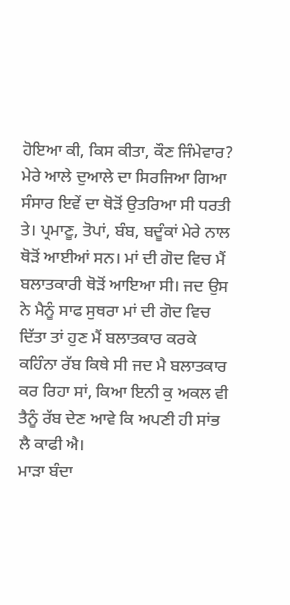ਹੋਇਆ ਕੀ, ਕਿਸ ਕੀਤਾ, ਕੌਣ ਜਿੰਮੇਵਾਰ? ਮੇਰੇ ਆਲੇ ਦੁਆਲੇ ਦਾ ਸਿਰਜਿਆ ਗਿਆ ਸੰਸਾਰ ਇਵੇਂ ਦਾ ਥੋੜੋਂ ਉਤਰਿਆ ਸੀ ਧਰਤੀ ਤੇ। ਪ੍ਰਮਾਣੂ, ਤੋਪਾਂ, ਬੰਬ, ਬਦੂੰਕਾਂ ਮੇਰੇ ਨਾਲ ਥੋੜੋਂ ਆਈਆਂ ਸਨ। ਮਾਂ ਦੀ ਗੋਦ ਵਿਚ ਮੈਂ ਬਲਾਤਕਾਰੀ ਥੋੜੋਂ ਆਇਆ ਸੀ। ਜਦ ਉਸ ਨੇ ਮੈਨੂੰ ਸਾਫ ਸੁਥਰਾ ਮਾਂ ਦੀ ਗੋਦ ਵਿਚ ਦਿੱਤਾ ਤਾਂ ਹੁਣ ਮੈਂ ਬਲਾਤਕਾਰ ਕਰਕੇ ਕਹਿੰਨਾ ਰੱਬ ਕਿਥੇ ਸੀ ਜਦ ਮੈ ਬਲਾਤਕਾਰ ਕਰ ਰਿਹਾ ਸਾਂ, ਕਿਆ ਇਨੀ ਕੁ ਅਕਲ ਵੀ ਤੈਨੂੰ ਰੱਬ ਦੇਣ ਆਵੇ ਕਿ ਅਪਣੀ ਹੀ ਸਾਂਭ ਲੈ ਕਾਫੀ ਐ।
ਮਾੜਾ ਬੰਦਾ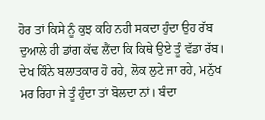ਹੋਰ ਤਾਂ ਕਿਸੇ ਨੂੰ ਕੁਝ ਕਹਿ ਨਹੀ ਸਕਦਾ ਹੁੰਦਾ ਉਹ ਰੱਬ ਦੁਆਲੇ ਹੀ ਡਾਂਗ ਕੱਢ ਲੈਂਦਾ ਕਿ ਕਿਥੇ ਉਏ ਤੂੰ ਵੱਡਾ ਰੱਬ। ਦੇਖ ਕਿੰਨੇ ਬਲਾਤਕਾਰ ਹੋ ਰਹੇ, ਲੋਕ ਲੁਟੇ ਜਾ ਰਹੇ, ਮਨੁੱਖ ਮਰ ਰਿਹਾ ਜੇ ਤੂੰ ਹੁੰਦਾ ਤਾਂ ਬੋਲਦਾ ਨਾਂ। ਬੰਦਾ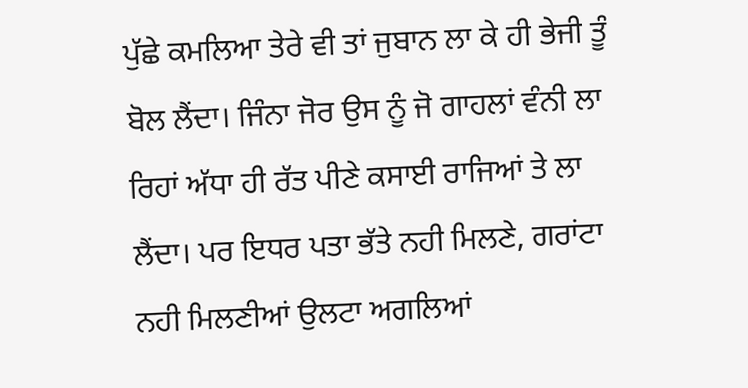ਪੁੱਛੇ ਕਮਲਿਆ ਤੇਰੇ ਵੀ ਤਾਂ ਜੁਬਾਨ ਲਾ ਕੇ ਹੀ ਭੇਜੀ ਤੂੰ ਬੋਲ ਲੈਂਦਾ। ਜਿੰਨਾ ਜੋਰ ਉਸ ਨੂੰ ਜੋ ਗਾਹਲਾਂ ਵੰਨੀ ਲਾ ਰਿਹਾਂ ਅੱਧਾ ਹੀ ਰੱਤ ਪੀਣੇ ਕਸਾਈ ਰਾਜਿਆਂ ਤੇ ਲਾ ਲੈਂਦਾ। ਪਰ ਇਧਰ ਪਤਾ ਭੱਤੇ ਨਹੀ ਮਿਲਣੇ, ਗਰਾਂਟਾ ਨਹੀ ਮਿਲਣੀਆਂ ਉਲਟਾ ਅਗਲਿਆਂ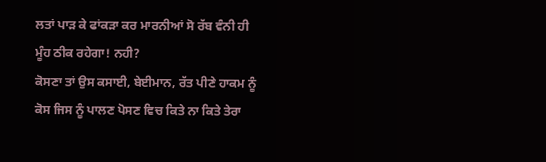ਲਤਾਂ ਪਾੜ ਕੇ ਫਾਂਕੜਾ ਕਰ ਮਾਰਨੀਆਂ ਸੋ ਰੱਬ ਵੰਨੀ ਹੀ ਮੂੰਹ ਠੀਕ ਰਹੇਗਾ! ਨਹੀ?
ਕੋਸਣਾ ਤਾਂ ਉਸ ਕਸਾਈ, ਬੇਈਮਾਨ, ਰੱਤ ਪੀਣੇ ਹਾਕਮ ਨੂੰ ਕੋਸ ਜਿਸ ਨੂੰ ਪਾਲਣ ਪੋਸਣ ਵਿਚ ਕਿਤੇ ਨਾ ਕਿਤੇ ਤੇਰਾ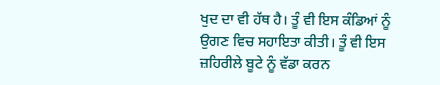ਖੁਦ ਦਾ ਵੀ ਹੱਥ ਹੈ। ਤੂੰ ਵੀ ਇਸ ਕੰਡਿਆਂ ਨੂੰ ਉਗਣ ਵਿਚ ਸਹਾਇਤਾ ਕੀਤੀ। ਤੂੰ ਵੀ ਇਸ ਜ਼ਹਿਰੀਲੇ ਬੂਟੇ ਨੂੰ ਵੱਡਾ ਕਰਨ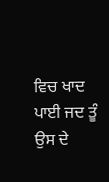ਵਿਚ ਖਾਦ ਪਾਈ ਜਦ ਤੂੰ ਉਸ ਦੇ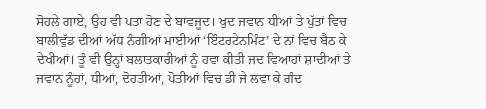ਸੋਹਲੇ ਗਾਏ, ਉਹ ਵੀ ਪਤਾ ਹੋਣ ਦੇ ਬਾਵਜੂਦ। ਖੁਦ ਜਵਾਨ ਧੀਆਂ ਤੇ ਪੁੱਤਾਂ ਵਿਚ ਬਾਲੀਵੁੱਡ ਦੀਆਂ ਅੱਧ ਨੰਗੀਆਂ ਮਾਈਆਂ ‘ਇੰਟਰਟੇਨਮਿੰਟ’ ਦੇ ਨਾਂ ਵਿਚ ਬੈਠ ਕੇ ਦੇਖੀਆਂ। ਤੂੰ ਵੀ ਉਨ੍ਹਾਂ ਬਲਾਤਕਾਰੀਆਂ ਨੂੰ ਹਵਾ ਕੀਤੀ ਜਦ ਵਿਆਹਾਂ ਸ਼ਾਦੀਆਂ ਤੇ ਜਵਾਨ ਨੂੰਹਾਂ, ਧੀਆਂ, ਦੋਹਤੀਆਂ, ਪੋਤੀਆਂ ਵਿਚ ਡੀ ਜੇ ਲਵਾ ਕੇ ਗੰਦ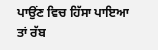ਪਾਉਂਣ ਵਿਚ ਹਿੱਸਾ ਪਾਇਆ ਤਾਂ ਰੱਬ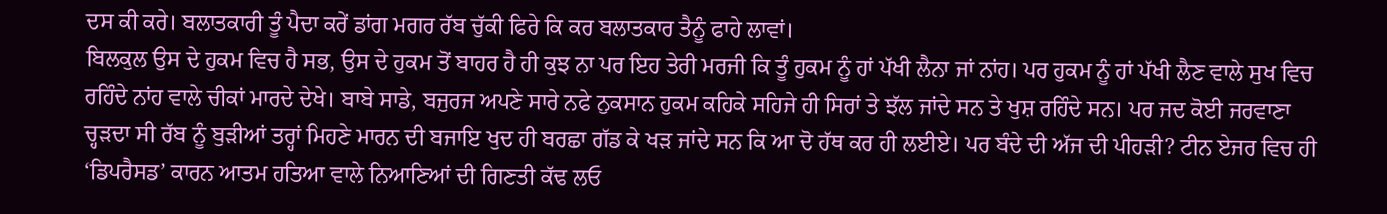ਦਸ ਕੀ ਕਰੇ। ਬਲਾਤਕਾਰੀ ਤੂੰ ਪੈਦਾ ਕਰੇਂ ਡਾਂਗ ਮਗਰ ਰੱਬ ਚੁੱਕੀ ਫਿਰੇ ਕਿ ਕਰ ਬਲਾਤਕਾਰ ਤੈਨੂੰ ਫਾਹੇ ਲਾਵਾਂ।
ਬਿਲਕੁਲ ਉਸ ਦੇ ਹੁਕਮ ਵਿਚ ਹੈ ਸਭ, ਉਸ ਦੇ ਹੁਕਮ ਤੋਂ ਬਾਹਰ ਹੈ ਹੀ ਕੁਝ ਨਾ ਪਰ ਇਹ ਤੇਰੀ ਮਰਜੀ ਕਿ ਤੂੰ ਹੁਕਮ ਨੂੰ ਹਾਂ ਪੱਖੀ ਲੈਨਾ ਜਾਂ ਨਾਂਹ। ਪਰ ਹੁਕਮ ਨੂੰ ਹਾਂ ਪੱਖੀ ਲੈਣ ਵਾਲੇ ਸੁਖ ਵਿਚ ਰਹਿੰਦੇ ਨਾਂਹ ਵਾਲੇ ਚੀਕਾਂ ਮਾਰਦੇ ਦੇਖੇ। ਬਾਬੇ ਸਾਡੇ, ਬਜੁਰਜ ਅਪਣੇ ਸਾਰੇ ਨਫੇ ਨੁਕਸਾਨ ਹੁਕਮ ਕਹਿਕੇ ਸਹਿਜੇ ਹੀ ਸਿਰਾਂ ਤੇ ਝੱਲ ਜਾਂਦੇ ਸਨ ਤੇ ਖੁਸ਼ ਰਹਿੰਦੇ ਸਨ। ਪਰ ਜਦ ਕੋਈ ਜਰਵਾਣਾ ਚ੍ਹੜਦਾ ਸੀ ਰੱਬ ਨੂੰ ਬੁੜੀਆਂ ਤਰ੍ਹਾਂ ਮਿਹਣੇ ਮਾਰਨ ਦੀ ਬਜਾਇ ਖੁਦ ਹੀ ਬਰਛਾ ਗੱਡ ਕੇ ਖੜ ਜਾਂਦੇ ਸਨ ਕਿ ਆ ਦੋ ਹੱਥ ਕਰ ਹੀ ਲਈਏ। ਪਰ ਬੰਦੇ ਦੀ ਅੱਜ ਦੀ ਪੀਹੜੀ? ਟੀਨ ਏਜਰ ਵਿਚ ਹੀ ‘ਡਿਪਰੈਸਡ’ ਕਾਰਨ ਆਤਮ ਹਤਿਆ ਵਾਲੇ ਨਿਆਣਿਆਂ ਦੀ ਗਿਣਤੀ ਕੱਢ ਲਓ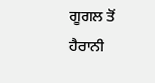ਗੂਗਲ ਤੋਂ ਹੈਰਾਨੀ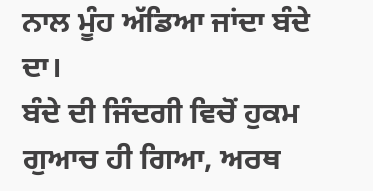ਨਾਲ ਮੂੰਹ ਅੱਡਿਆ ਜਾਂਦਾ ਬੰਦੇ ਦਾ।
ਬੰਦੇ ਦੀ ਜਿੰਦਗੀ ਵਿਚੋਂ ਹੁਕਮ ਗੁਆਚ ਹੀ ਗਿਆ, ਅਰਥ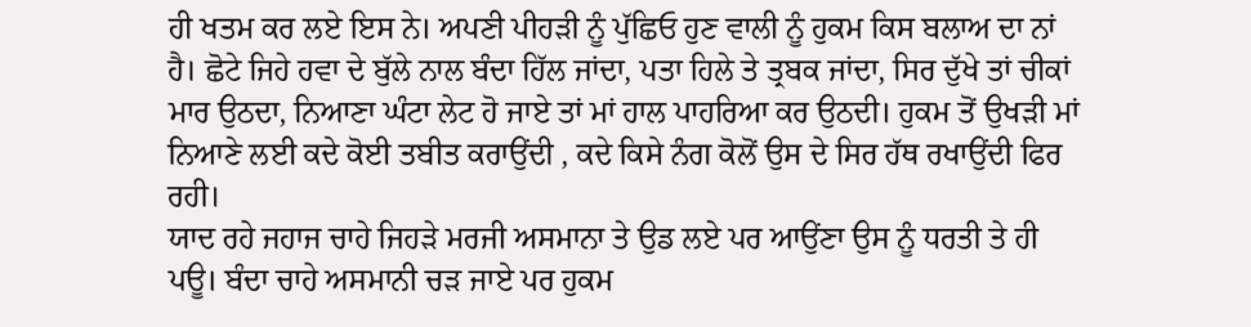ਹੀ ਖਤਮ ਕਰ ਲਏ ਇਸ ਨੇ। ਅਪਣੀ ਪੀਹੜੀ ਨੂੰ ਪੁੱਛਿਓ ਹੁਣ ਵਾਲੀ ਨੂੰ ਹੁਕਮ ਕਿਸ ਬਲਾਅ ਦਾ ਨਾਂ ਹੈ। ਛੋਟੇ ਜਿਹੇ ਹਵਾ ਦੇ ਬੁੱਲੇ ਨਾਲ ਬੰਦਾ ਹਿੱਲ ਜਾਂਦਾ, ਪਤਾ ਹਿਲੇ ਤੇ ਤ੍ਰਬਕ ਜਾਂਦਾ, ਸਿਰ ਦੁੱਖੇ ਤਾਂ ਚੀਕਾਂ ਮਾਰ ਉਠਦਾ, ਨਿਆਣਾ ਘੰਟਾ ਲੇਟ ਹੋ ਜਾਏ ਤਾਂ ਮਾਂ ਹਾਲ ਪਾਹਰਿਆ ਕਰ ਉਠਦੀ। ਹੁਕਮ ਤੋਂ ਉਖੜੀ ਮਾਂ ਨਿਆਣੇ ਲਈ ਕਦੇ ਕੋਈ ਤਬੀਤ ਕਰਾਉਂਦੀ , ਕਦੇ ਕਿਸੇ ਨੰਗ ਕੋਲੋਂ ਉਸ ਦੇ ਸਿਰ ਹੱਥ ਰਖਾਉਂਦੀ ਫਿਰ ਰਹੀ।
ਯਾਦ ਰਹੇ ਜਹਾਜ ਚਾਹੇ ਜਿਹੜੇ ਮਰਜੀ ਅਸਮਾਨਾ ਤੇ ਉਡ ਲਏ ਪਰ ਆਉਂਣਾ ਉਸ ਨੂੰ ਧਰਤੀ ਤੇ ਹੀ ਪਊ। ਬੰਦਾ ਚਾਹੇ ਅਸਮਾਨੀ ਚੜ ਜਾਏ ਪਰ ਹੁਕਮ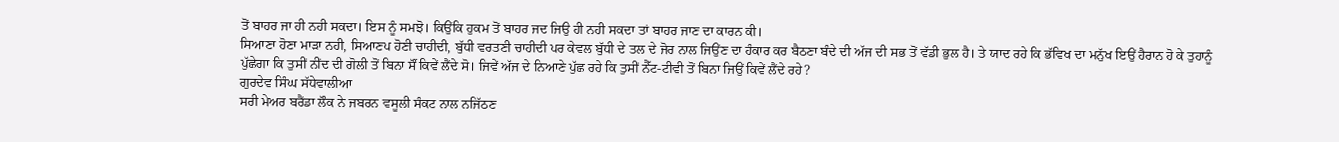ਤੋਂ ਬਾਹਰ ਜਾ ਹੀ ਨਹੀ ਸਕਦਾ। ਇਸ ਨੂੰ ਸਮਝੋ। ਕਿਉਂਕਿ ਹੁਕਮ ਤੋਂ ਬਾਹਰ ਜਦ ਜਿਉ ਹੀ ਨਹੀ ਸਕਦਾ ਤਾਂ ਬਾਹਰ ਜਾਣ ਦਾ ਕਾਰਨ ਕੀ।
ਸਿਆਣਾ ਹੋਣਾ ਮਾੜਾ ਨਹੀ, ਸਿਆਣਪ ਹੋਣੀ ਚਾਹੀਦੀ, ਬੁੱਧੀ ਵਰਤਣੀ ਚਾਹੀਦੀ ਪਰ ਕੇਵਲ ਬੁੱਧੀ ਦੇ ਤਲ ਦੇ ਜੋਰ ਨਾਲ ਜਿਉਂਣ ਦਾ ਹੰਕਾਰ ਕਰ ਬੈਠਣਾ ਬੰਦੇ ਦੀ ਅੱਜ ਦੀ ਸਭ ਤੋਂ ਵੱਡੀ ਭੁਲ ਹੈ। ਤੇ ਯਾਦ ਰਹੇ ਕਿ ਭੱਵਿਖ ਦਾ ਮਨੁੱਖ ਇਉਂ ਹੈਰਾਨ ਹੋ ਕੇ ਤੁਹਾਨੂੰ ਪੁੱਛੇਗਾ ਕਿ ਤੁਸੀਂ ਨੀਂਦ ਦੀ ਗੋਲੀ ਤੋਂ ਬਿਨਾ ਸੌਂ ਕਿਵੇਂ ਲੈਂਦੇ ਸੋ। ਜਿਵੇਂ ਅੱਜ ਦੇ ਨਿਆਣੇ ਪੁੱਛ ਰਹੇ ਕਿ ਤੁਸੀਂ ਨੈੱਟ-ਟੀਵੀ ਤੋਂ ਬਿਨਾ ਜਿਉਂ ਕਿਵੇਂ ਲੈਂਦੇ ਰਹੇ?
ਗੁਰਦੇਵ ਸਿੰਘ ਸੱਧੇਵਾਲੀਆ
ਸਰੀ ਮੇਅਰ ਬਰੈਂਡਾ ਲੌਕ ਨੇ ਜਬਰਨ ਵਸੂਲੀ ਸੰਕਟ ਨਾਲ ਨਜਿੱਠਣ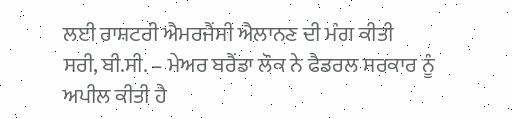ਲਈ ਰਾਸ਼ਟਰੀ ਐਮਰਜੈਂਸੀ ਐਲਾਨਣ ਦੀ ਮੰਗ ਕੀਤੀ
ਸਰੀ, ਬੀ.ਸੀ. – ਮੇਅਰ ਬਰੈਂਡਾ ਲੌਕ ਨੇ ਫੈਡਰਲ ਸਰਕਾਰ ਨੂੰ ਅਪੀਲ ਕੀਤੀ ਹੈ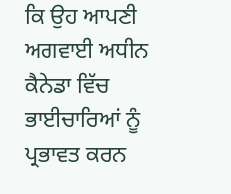ਕਿ ਉਹ ਆਪਣੀ ਅਗਵਾਈ ਅਧੀਨ ਕੈਨੇਡਾ ਵਿੱਚ ਭਾਈਚਾਰਿਆਂ ਨੂੰ ਪ੍ਰਭਾਵਤ ਕਰਨ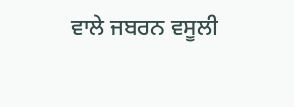ਵਾਲੇ ਜਬਰਨ ਵਸੂਲੀ